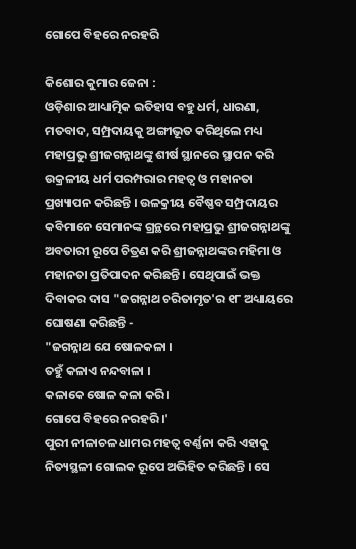ଗୋପେ ବିହରେ ନରହରି

କିଶୋର କୁମାର ଜେନା :
ଓଡ଼ିଶାର ଆଧ୍ୟାତ୍ମିକ ଇତିହାସ ବହୁ ଧର୍ମ, ଧାରଣା, ମତବାଦ, ସମ୍ପ୍ରଦାୟକୁ ଅଙ୍ଗୀଭୂତ କରିଥିଲେ ମଧ୍ୟ ମହାପ୍ରଭୁ ଶ୍ରୀଜଗନ୍ନାଥଙ୍କୁ ଶୀର୍ଷ ସ୍ଥାନରେ ସ୍ଥାପନ କରି ଉକ୍ରଳୀୟ ଧର୍ମ ପରମ୍ପରାର ମହତ୍ୱ ଓ ମହାନତା ପ୍ରଖ୍ୟାପନ କରିଛନ୍ତି । ଉଳକ୍ରୀୟ ବୈଷ୍ଣବ ସମ୍ପ୍ରଦାୟର କବିମାନେ ସେମାନଙ୍କ ଗ୍ରନ୍ଥରେ ମହାପ୍ରଭୁ ଶ୍ରୀଜଗନ୍ନାଥଙ୍କୁ ଅବତାରୀ ରୂପେ ଚିତ୍ରଣ କରି ଶ୍ରୀଜନ୍ନାଥଙ୍କର ମହିମା ଓ ମହାନତା ପ୍ରତିପାଦନ କରିଛନ୍ତି । ସେଥିପାଇଁ ଭକ୍ତ ଦିବାକର ଦାସ "ଜଗନ୍ନାଥ ଚରିତାମୃତ'ର ୧୮ ଅଧ୍ୟାୟରେ ଘୋଷଣା କରିଛନ୍ତି -
"ଜଗନ୍ନାଥ ଯେ ଷୋଳକଳା ।
ତହୁଁ କଳାଏ ନନ୍ଦବାଳା ।
କଳାକେ ଷୋଳ କଳା କରି ।
ଗୋପେ ବିହରେ ନରହରି ।'
ପୁରୀ ନୀଳାଚଳ ଧାମର ମହତ୍ୱ ବର୍ଣ୍ଣନା କରି ଏହାକୁ ନିତ୍ୟସ୍ଥଳୀ ଗୋଲକ ରୂପେ ଅଭିହିତ କରିଛନ୍ତି । ସେ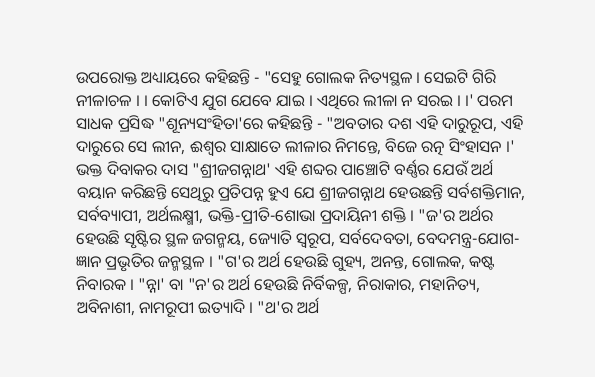ଉପରୋକ୍ତ ଅଧ୍ୟାୟରେ କହିଛନ୍ତି - "ସେହୁ ଗୋଲକ ନିତ୍ୟସ୍ଥଳ । ସେଇଟି ଗିରି ନୀଳାଚଳ । । କୋଟିଏ ଯୁଗ ଯେବେ ଯାଇ । ଏଥିରେ ଲୀଳା ନ ସରଇ । ।' ପରମ ସାଧକ ପ୍ରସିଦ୍ଧ "ଶୂନ୍ୟସଂହିତା'ରେ କହିଛନ୍ତି - "ଅବତାର ଦଶ ଏହି ଦାରୁରୂପ, ଏହି ଦାରୁରେ ସେ ଲୀନ, ଈଶ୍ୱର ସାକ୍ଷାତେ ଲୀଳାର ନିମନ୍ତେ, ବିଜେ ରତ୍ନ ସିଂହାସନ ।' ଭକ୍ତ ଦିବାକର ଦାସ "ଶ୍ରୀଜଗନ୍ନାଥ' ଏହି ଶବ୍ଦର ପାଞ୍ଚୋଟି ବର୍ଣ୍ଣର ଯେଉଁ ଅର୍ଥ ବୟାନ କରିଛନ୍ତି ସେଥିରୁ ପ୍ରତିପନ୍ନ ହୁଏ ଯେ ଶ୍ରୀଜଗନ୍ନାଥ ହେଉଛନ୍ତି ସର୍ବଶକ୍ତିମାନ, ସର୍ବବ୍ୟାପୀ, ଅର୍ଥଲକ୍ଷ୍ମୀ, ଭକ୍ତି-ପ୍ରୀତି-ଶୋଭା ପ୍ରଦାୟିନୀ ଶକ୍ତି । "ଜ'ର ଅର୍ଥର ହେଉଛି ସୃଷ୍ଟିର ସ୍ଥଳ ଜଗନ୍ମୟ, ଜ୍ୟୋତି ସ୍ୱରୂପ, ସର୍ବଦେବତା, ବେଦମନ୍ତ୍ର-ଯୋଗ-ଜ୍ଞାନ ପ୍ରଭୃତିର ଜନ୍ମସ୍ଥଳ । "ଗ'ର ଅର୍ଥ ହେଉଛି ଗୁହ୍ୟ, ଅନନ୍ତ, ଗୋଲକ, କଷ୍ଟ ନିବାରକ । "ନ୍ନା' ବା "ନ'ର ଅର୍ଥ ହେଉଛି ନିର୍ବିକଳ୍ପ, ନିରାକାର, ମହାନିତ୍ୟ, ଅବିନାଶୀ, ନାମରୂପୀ ଇତ୍ୟାଦି । "ଥ'ର ଅର୍ଥ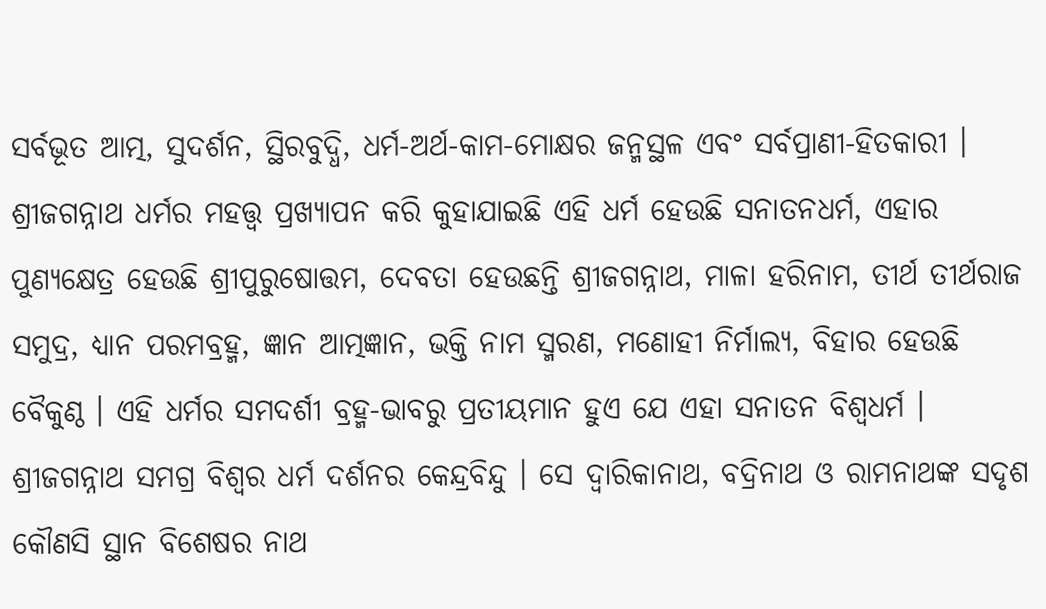ସର୍ବଭୂତ ଆତ୍ମ, ସୁଦର୍ଶନ, ସ୍ଥିରବୁଦ୍ଧି, ଧର୍ମ-ଅର୍ଥ-କାମ-ମୋକ୍ଷର ଜନ୍ମସ୍ଥଳ ଏବଂ ସର୍ବପ୍ରାଣୀ-ହିତକାରୀ ।
ଶ୍ରୀଜଗନ୍ନାଥ ଧର୍ମର ମହତ୍ତ୍ୱ ପ୍ରଖ୍ୟାପନ କରି କୁହାଯାଇଛି ଏହି ଧର୍ମ ହେଉଛି ସନାତନଧର୍ମ, ଏହାର ପୁଣ୍ୟକ୍ଷେତ୍ର ହେଉଛି ଶ୍ରୀପୁରୁଷୋତ୍ତମ, ଦେବତା ହେଉଛନ୍ତି ଶ୍ରୀଜଗନ୍ନାଥ, ମାଳା ହରିନାମ, ତୀର୍ଥ ତୀର୍ଥରାଜ ସମୁଦ୍ର, ଧ୍ୟାନ ପରମବ୍ରହ୍ମ, ଜ୍ଞାନ ଆତ୍ମଜ୍ଞାନ, ଭକ୍ତି ନାମ ସ୍ମରଣ, ମଣୋହୀ ନିର୍ମାଲ୍ୟ, ବିହାର ହେଉଛି ବୈକୁଣ୍ଠ । ଏହି ଧର୍ମର ସମଦର୍ଶୀ ବ୍ରହ୍ମ-ଭାବରୁ ପ୍ରତୀୟମାନ ହୁଏ ଯେ ଏହା ସନାତନ ବିଶ୍ୱଧର୍ମ ।
ଶ୍ରୀଜଗନ୍ନାଥ ସମଗ୍ର ବିଶ୍ୱର ଧର୍ମ ଦର୍ଶନର କେନ୍ଦ୍ରବିନ୍ଦୁ । ସେ ଦ୍ୱାରିକାନାଥ, ବଦ୍ରିନାଥ ଓ ରାମନାଥଙ୍କ ସଦୃଶ କୌଣସି ସ୍ଥାନ ବିଶେଷର ନାଥ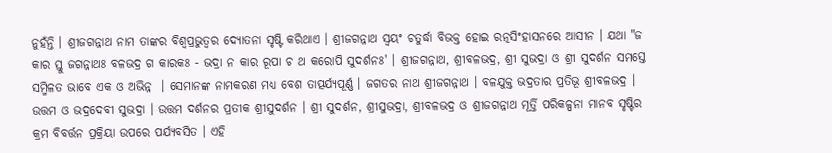ନୁହଁନ୍ତି । ଶ୍ରୀଜଗନ୍ନାଥ ନାମ ତାଙ୍କର ବିଶ୍ୱପ୍ରଭୁତ୍ୱର ଦ୍ୟୋତନା ସୃଷ୍ଟି କରିଥାଏ । ଶ୍ରୀଜଗନ୍ନାଥ ସ୍ୱୟଂ ଚତୁର୍ଦ୍ଧା ବିଭକ୍ତ ହୋଇ ରତ୍ନସିଂହାସନରେ ଆସୀନ । ଯଥା "ଜ କାର ସ୍ତୁ ଜଗନ୍ନାଥଃ ବଳଭଦ୍ର ଗ କାରକଃ - ଭଦ୍ରା ନ କାର ରୂପା ଚ ଥ କରୋପି ସୁଦର୍ଶନଃ' । ଶ୍ରୀଜଗନ୍ନାଥ, ଶ୍ରୀବଳଭଦ୍ର, ଶ୍ରୀ ସୁଭଦ୍ରା ଓ ଶ୍ରୀ ସୁଦର୍ଶନ ସମସ୍ତେ ସମ୍ମିଳତ ଭାବେ ଏକ ଓ ଅଭିନ୍ନ  । ସେମାନଙ୍କ ନାମକରଣ ମଧ୍ୟ ବେଶ ତାତ୍ପର୍ଯ୍ୟପୂର୍ଣ୍ଣ । ଜଗତର ନାଥ ଶ୍ରୀଜଗନ୍ନାଥ । ବଳଯୁକ୍ତ ଭଦ୍ରତାର ପ୍ରତିଭୂ ଶ୍ରୀବଳଭଦ୍ର । ଉତ୍ତମ ଓ ଭଦ୍ରଦେବୀ ସୁଭଦ୍ରା । ଉତ୍ତମ ଦର୍ଶନର ପ୍ରତୀକ ଶ୍ରୀସୁଦର୍ଶନ । ଶ୍ରୀ ସୁଦର୍ଶନ, ଶ୍ରୀସୁଭଦ୍ରା, ଶ୍ରୀବଳଭଦ୍ର ଓ ଶ୍ରୀଜଗନ୍ନାଥ ମୂର୍ତ୍ତି ପରିକଳ୍ପନା ମାନବ ସୃଷ୍ଟିର କ୍ରମ ବିବର୍ତ୍ତନ ପ୍ରକ୍ରିୟା ଉପରେ ପର୍ଯ୍ୟବସିତ । ଏହି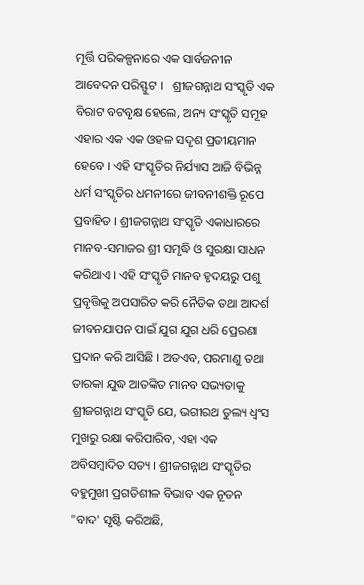ମୂର୍ତ୍ତି ପରିକଳ୍ପନାରେ ଏକ ସାର୍ବଜନୀନ ଆବେଦନ ପରିସ୍ଫୁଟ ।   ଶ୍ରୀଜଗନ୍ନାଥ ସଂସ୍କୃତି ଏକ ବିରାଟ ବଟବୃକ୍ଷ ହେଲେ, ଅନ୍ୟ ସଂସ୍କୃତି ସମୂହ ଏହାର ଏକ ଏକ ଓହଳ ସଦୃଶ ପ୍ରତୀୟମାନ ହେବେ । ଏହି ସଂସ୍କୃତିର ନିର୍ଯ୍ୟାସ ଆଜି ବିଭିନ୍ନ ଧର୍ମ ସଂସ୍କୃତିର ଧମନୀରେ ଜୀବନୀଶକ୍ତି ରୂପେ ପ୍ରବାହିତ । ଶ୍ରୀଜଗନ୍ନାଥ ସଂସ୍କୃତି ଏକାଧାରରେ ମାନବ-ସମାଜର ଶ୍ରୀ ସମୃଦ୍ଧି ଓ ସୁରକ୍ଷା ସାଧନ କରିଥାଏ । ଏହି ସଂସ୍କୃତି ମାନବ ହୃଦୟରୁ ପଶୁ ପ୍ରବୃତ୍ତିକୁ ଅପସାରିତ କରି ନୈତିକ ତଥା ଆଦର୍ଶ ଜୀବନଯାପନ ପାଇଁ ଯୁଗ ଯୁଗ ଧରି ପ୍ରେରଣା ପ୍ରଦାନ କରି ଆସିଛି । ଅତଏବ, ପରମାଣୁ ତଥା ତାରକା ଯୁଦ୍ଧ ଆତଙ୍କିତ ମାନବ ସଭ୍ୟତାକୁ ଶ୍ରୀଜଗନ୍ନାଥ ସଂସ୍କୃତି ଯେ, ଭଗୀରଥ ତୁଲ୍ୟ ଧ୍ୱଂସ ମୁଖରୁ ରକ୍ଷା କରିପାରିବ, ଏହା ଏକ ଅବିସମ୍ବାଦିତ ସତ୍ୟ । ଶ୍ରୀଜଗନ୍ନାଥ ସଂସ୍କୃତିର ବହୁମୁଖୀ ପ୍ରଗତିଶୀଳ ବିଭାବ ଏକ ନୂତନ "ବାଦ' ସୃଷ୍ଟି କରିଅଛି,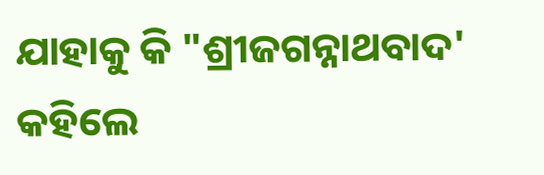ଯାହାକୁ କି "ଶ୍ରୀଜଗନ୍ନାଥବାଦ' କହିଲେ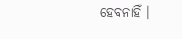ହେବନାହିଁ ।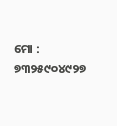ମୋ : ୭୩୨୫୯୦୪୯୨୭